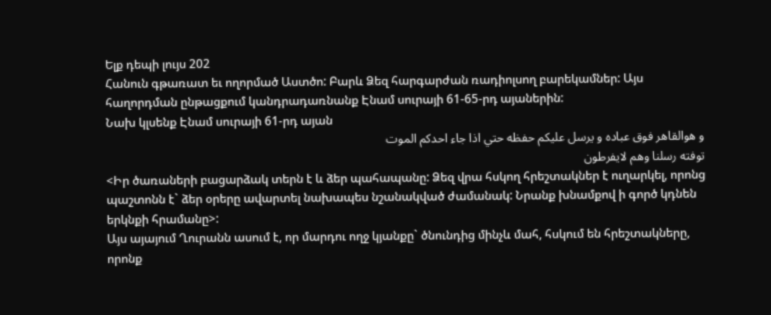Ելք դեպի լույս 202
Հանուն գթառատ եւ ողորմած Աստծո: Բարև Ձեզ հարգարժան ռադիոլսող բարեկամներ: Այս հաղորդման ընթացքում կանդրադառնանք Էնամ սուրայի 61-65-րդ այաներին:
Նախ կլսենք Էնամ սուրայի 61-րդ այան
و هوالقاهر فوق عباده و يرسل عليكم حفظه حتي اذا جاء احدكم الموت
توفته رسلنا وهم لايفرطون
<Իր ծառաների բացարձակ տերն է և ձեր պահապանը: Ձեզ վրա հսկող հրեշտակներ է ուղարկել, որոնց պաշտոնն է` ձեր օրերը ավարտել նախապես նշանակված ժամանակ: Նրանք խնամքով ի գործ կդնեն երկնքի հրամանը>:
Այս այայում Ղուրանն ասում է, որ մարդու ողջ կյանքը` ծնունդից մինչև մահ, հսկում են հրեշտակները, որոնք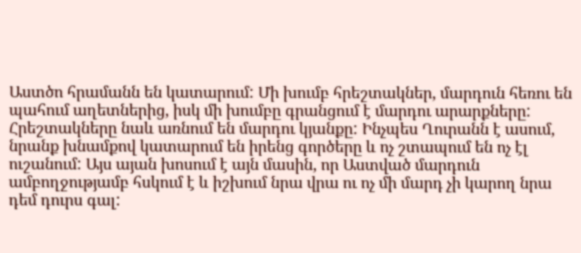Աստծո հրամանն են կատարում: Մի խումբ հրեշտակներ, մարդուն հեռու են պահում աղետներից, իսկ մի խումբը գրանցում է մարդու արարքները: Հրեշտակները նաև առնում են մարդու կյանքը: Ինչպես Ղուրանն է ասում, նրանք խնամքով կատարում են իրենց գործերը և ոչ շտապում են ոչ էլ ուշանում: Այս այան խոսում է այն մասին, որ Աստված մարդուն ամբողջությամբ հսկում է և իշխում նրա վրա ու ոչ մի մարդ չի կարող նրա դեմ դուրս գալ: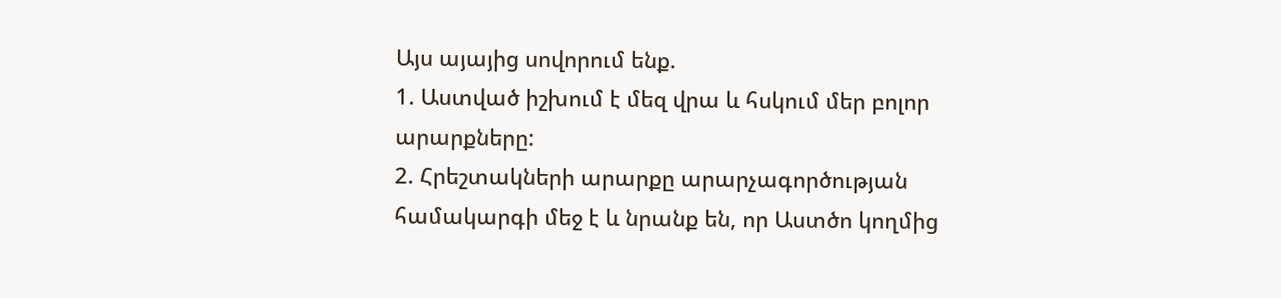Այս այայից սովորում ենք.
1. Աստված իշխում է մեզ վրա և հսկում մեր բոլոր արարքները:
2. Հրեշտակների արարքը արարչագործության համակարգի մեջ է և նրանք են, որ Աստծո կողմից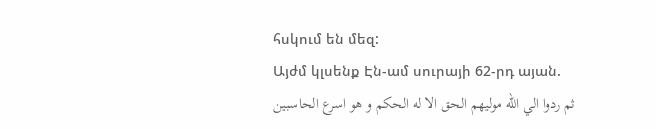հսկում են մեզ:
Այժմ կլսենք Էն-ամ սուրայի 62-րդ այան.
ثم ردوا الي الله موليهم الحق الا له الحكم و هو اسرع الحاسبين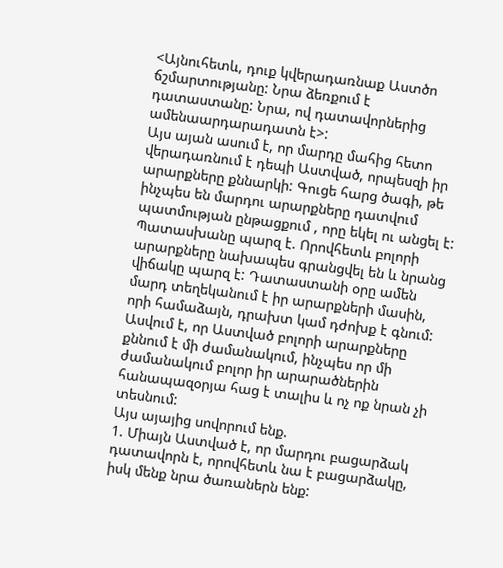<Այնուհետև, դուք կվերադառնաք Աստծո ճշմարտությանը: Նրա ձեռքում է դատաստանը: Նրա, ով դատավորներից ամենաարդարադատն է>:
Այս այան ասում է, որ մարդը մահից հետո վերադառնում է դեպի Աստված, որպեսզի իր արարքները քննարկի: Գուցե հարց ծագի, թե ինչպես են մարդու արարքները դատվում պատմության ընթացքում , որը եկել ու անցել է: Պատասխանը պարզ է. Որովհետև բոլորի արարքները նախապես գրանցվել են և նրանց վիճակը պարզ է: Դատաստանի օրը ամեն մարդ տեղեկանում է իր արարքների մասին, որի համաձայն, դրախտ կամ դժոխք է գնում: Ասվում է, որ Աստված բոլորի արարքները քննում է մի ժամանակում, ինչպես որ մի ժամանակում բոլոր իր արարածներին հանապազօրյա հաց է տալիս և ոչ ոք նրան չի տեսնում:
Այս այայից սովորում ենք.
1. Միայն Աստված է, որ մարդու բացարձակ դատավորն է, որովհետև նա է բացարձակը, իսկ մենք նրա ծառաներն ենք: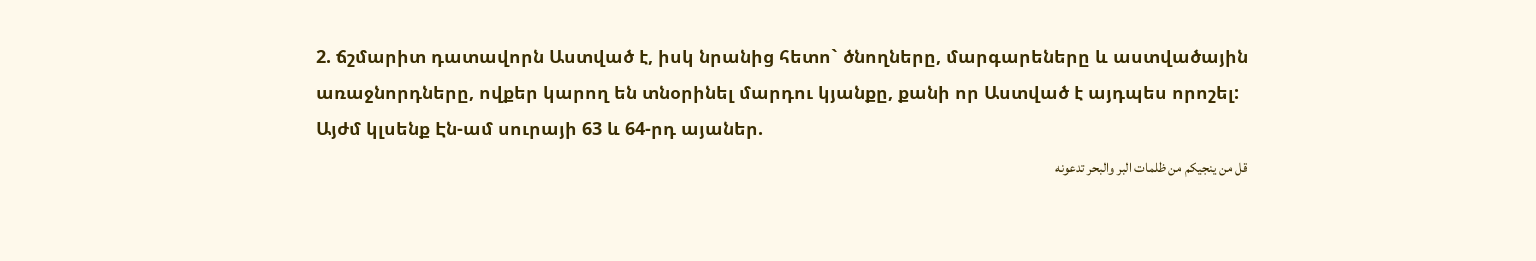2. ճշմարիտ դատավորն Աստված է, իսկ նրանից հետո` ծնողները, մարգարեները և աստվածային առաջնորդները, ովքեր կարող են տնօրինել մարդու կյանքը, քանի որ Աստված է այդպես որոշել:
Այժմ կլսենք Էն-ամ սուրայի 63 և 64-րդ այաներ.
قل من ينجيكم من ظلمات البر والبحر تدعونه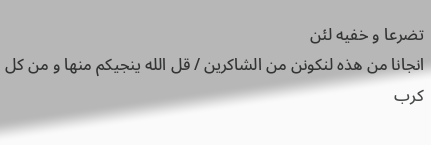تضرعا و خفيه لئن
انجانا من هذه لنكونن من الشاكرين / قل الله ينجيكم منها و من كل
كرب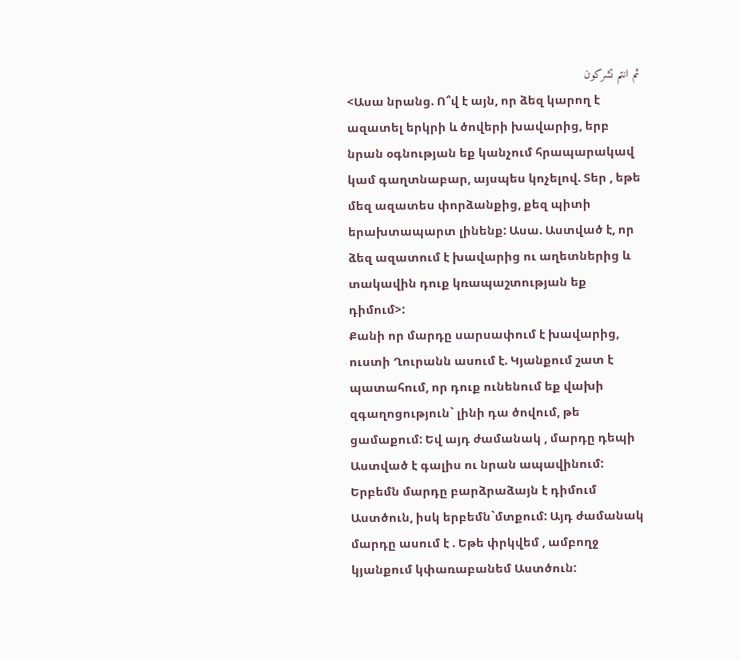ثم انتم تشركون
<Ասա նրանց. Ո՞վ է այն, որ ձեզ կարող է ազատել երկրի և ծովերի խավարից, երբ նրան օգնության եք կանչում հրապարակավ կամ գաղտնաբար, այսպես կոչելով. Տեր , եթե մեզ ազատես փորձանքից, քեզ պիտի երախտապարտ լինենք: Ասա. Աստված է, որ ձեզ ազատում է խավարից ու աղետներից և տակավին դուք կռապաշտության եք դիմում>:
Քանի որ մարդը սարսափում է խավարից, ուստի Ղուրանն ասում է. Կյանքում շատ է պատահում, որ դուք ունենում եք վախի զգաղոցություն` լինի դա ծովում, թե ցամաքում: Եվ այդ ժամանակ , մարդը դեպի Աստված է գալիս ու նրան ապավինում: Երբեմն մարդը բարձրաձայն է դիմում Աստծուն, իսկ երբեմն`մտքում: Այդ ժամանակ մարդը ասում է . Եթե փրկվեմ , ամբողջ կյանքում կփառաբանեմ Աստծուն: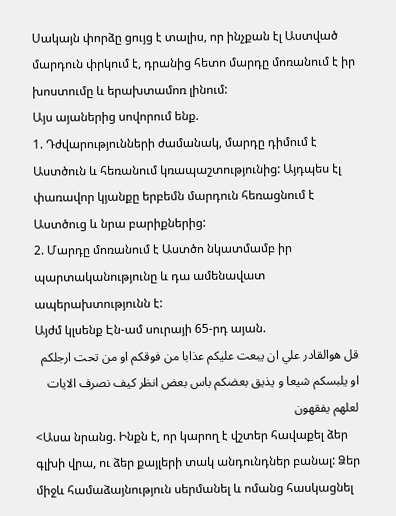Սակայն փորձը ցույց է տալիս, որ ինչքան էլ Աստված մարդուն փրկում է, դրանից հետո մարդը մոռանում է իր խոստումը և երախտամոռ լինում:
Այս այաներից սովորում ենք.
1. Դժվարությունների ժամանակ, մարդը դիմում է Աստծուն և հեռանում կռապաշտությունից: Այդպես էլ փառավոր կյանքը երբեմն մարդուն հեռացնում է Աստծուց և նրա բարիքներից:
2. Մարդը մոռանում է Աստծո նկատմամբ իր պարտականությունը և դա ամենավատ ապերախտությունն է:
Այժմ կլսենք Էն-ամ սուրայի 65-րդ այան.
قل هوالقادر علي ان يبعت عليكم عذابا من فوقكم او من تحت ارجلكم
او يلبسكم شيعا و يذيق بعضكم باس بعض انظر كيف نصرف الايات لعلهم يفقهون
<Ասա նրանց. Ինքն է, որ կարող է վշտեր հավաքել ձեր գլխի վրա, ու ձեր քայլերի տակ անդունդներ բանալ: Ձեր միջև համաձայնություն սերմանել և ոմանց հասկացնել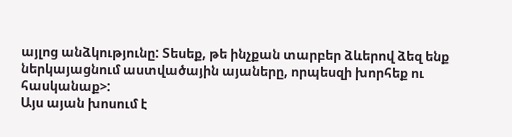այլոց անձկությունը: Տեսեք, թե ինչքան տարբեր ձևերով ձեզ ենք ներկայացնում աստվածային այաները, որպեսզի խորհեք ու հասկանաք>:
Այս այան խոսում է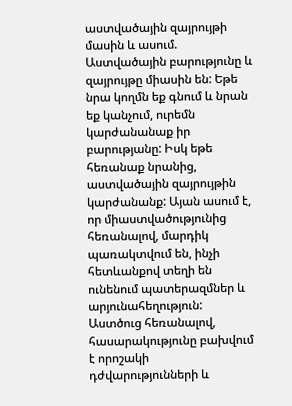աստվածային զայրույթի մասին և ասում. Աստվածային բարությունը և զայրույթը միասին են: Եթե նրա կողմն եք գնում և նրան եք կանչում, ուրեմն կարժանանաք իր բարությանը: Իսկ եթե հեռանաք նրանից, աստվածային զայրույթին կարժանանք: Այան ասում է, որ միաստվածությունից հեռանալով, մարդիկ պառակտվում են, ինչի հետևանքով տեղի են ունենում պատերազմներ և արյունահեղություն: Աստծուց հեռանալով, հասարակությունը բախվում է որոշակի դժվարությունների և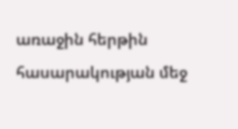առաջին հերթին հասարակության մեջ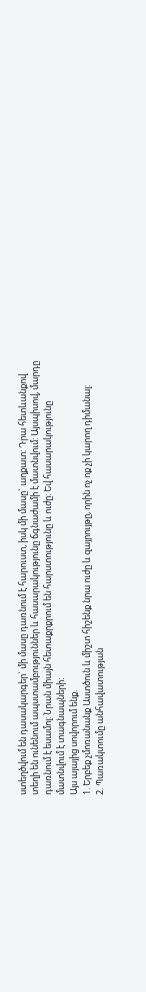ստեղծվում են դասակարգեր` մի մասը դառնում է հարուստ, իսկ մի մասը` աղքատ: Դրա հետևանքով տեղի են ունենում ապստամբություններ և հասարակությունը ճգնաժամի է մատնվում: Այսպիսով, մարդը դառնում է եսամոլ: Նրան միայն հետաքրքրում են հարստությունը և ուժը: Եվ հասարակությունը մատնվում է տագնապների:
Այս այայից սովորում ենք.
1. Երբեք չմոռանանք Աստծուն և միշտ հիշենք նրա ուժը և զայրույթը, որին ոչ ոք չի կարող դիմանալ:
2. Պառակտումը անհավատության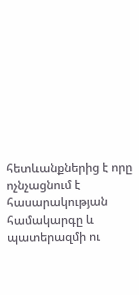հետևանքներից է որը ոչնչացնում է հասարակության համակարգը և պատերազմի ու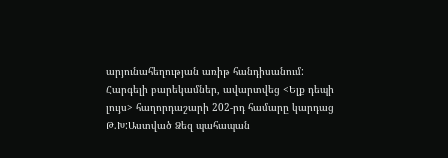արյունահեղության առիթ հանդիսանում:
Հարգելի բարեկամներ, ավարտվեց <Ելք դեպի լույս> հաղորդաշարի 202-րդ համարը կարդաց Թ.Խ:Աստված Ձեզ պահապան